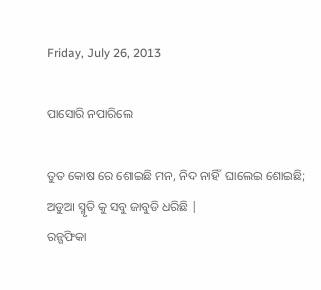Friday, July 26, 2013

ପାସୋରି ନପାରିଲେ

ତୁତ କୋଷ ରେ ଶୋଇଛି ମନ, ନିଦ ନାହିଁ  ଘାଲେଇ ଶୋଇଛି;
ଅଡୁଆ ସ୍ମୃତି କୁ ସବୁ ଜାବୁଡି ଧରିଛି |
ରନ୍ଗଫିକା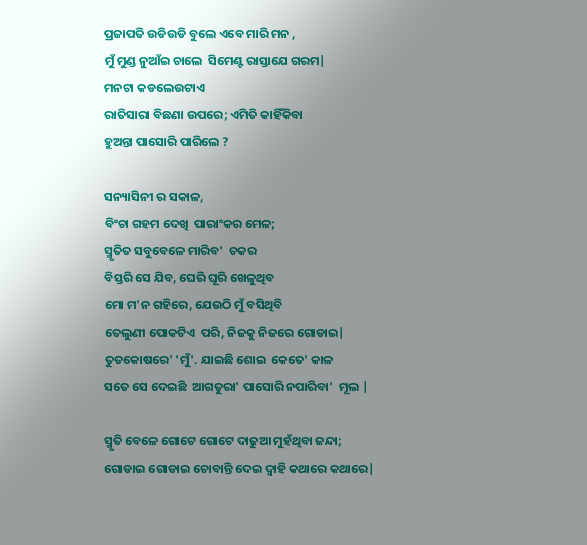ପ୍ରଜାପତି ଉଡିଉଡି ବୁଲେ ଏବେ ମାରି ମନ ,
ମୁଁ ମୁଣ୍ଡ ନୁଆଁଇ ଚାଲେ  ସିମେଣ୍ଟ ରାସ୍ତାଯେ ଗରମ|
ମନଟା କଡଲେଉଟାଏ
ରାତିସାରା ବିଛଣା ଉପରେ; ଏମିତି କାହିଁକିବା
ହୁଅନ୍ତା ପାସୋରି ପାରିଲେ ?

ସନ୍ୟାସିନୀ ର ସକାଳ,
ବିଂଚା ଗହମ ଦେଖି  ପାରାଂକର ମେଳ;
ସ୍ମୃତିତ ସବୁବେଳେ ମାରିବ'  ଚକର
ବିସ୍ତରି ସେ ଯିବ, ଘେରି ଘୂରି ଖେଳୁଥିବ
ମୋ ମ'ନ ଗହିରେ, ଯେଉଠି ମୁଁ ବସିଥିବି
ତେଲୁଣୀ ପୋକଟିଏ  ପରି, ନିଜକୁ ନିଜରେ ଗୋଡାଇ|
ତୁତକୋଷରେ' 'ମୁଁ'. ଯାଇଛି ଶୋଇ  କେତେ' କାଳ
ସତେ ସେ ଦେଇଛି  ଆଗତୁରା' ପାସୋରି ନପାରିବା'  ମୂଲ |

ସ୍ମୃତି ବେଳେ ଗୋଟେ ଗୋଟେ ଦାଢୁଆ ମୁହଁଥିବା ଜନ୍ଦା;
ଗୋଡାଇ ଗୋଡାଇ ଚୋବାନ୍ତି ଦେଇ ଦ୍ବାହି କଥାରେ କଥାରେ|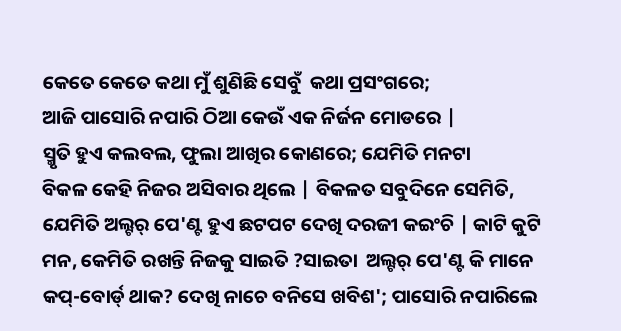କେତେ କେତେ କଥା ମୁଁ ଶୁଣିଛି ସେବୁଁ  କଥା ପ୍ରସଂଗରେ;
ଆଜି ପାସୋରି ନପାରି ଠିଆ କେଉଁ ଏକ ନିର୍ଜନ ମୋଡରେ |
ସ୍ମୃତି ହୁଏ କଲବଲ, ଫୁଲା ଆଖିର କୋଣରେ; ଯେମିତି ମନଟା
ବିକଳ କେହି ନିଜର ଅସିବାର ଥିଲେ | ବିକଳତ ସବୁଦିନେ ସେମିତି,
ଯେମିତି ଅଲ୍ଟର୍ ପେ'ଣ୍ଟ ହୁଏ ଛଟପଟ ଦେଖି ଦରଜୀ କଇଂଚି | କାଟି କୁଟି
ମନ, କେମିତି ରଖନ୍ତି ନିଜକୁ ସାଇତି ?ସାଇତା  ଅଲ୍ଟର୍ ପେ'ଣ୍ଟ କି ମାନେ
କପ୍-ବୋର୍ଡ୍ ଥାକ? ଦେଖି ନାଚେ ବନିସେ ଖବିଶ'; ପାସୋରି ନପାରିଲେ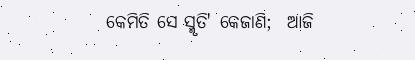କେମିତି ସେ ସ୍ମୃତି' କେଜାଣି;  ଆଜି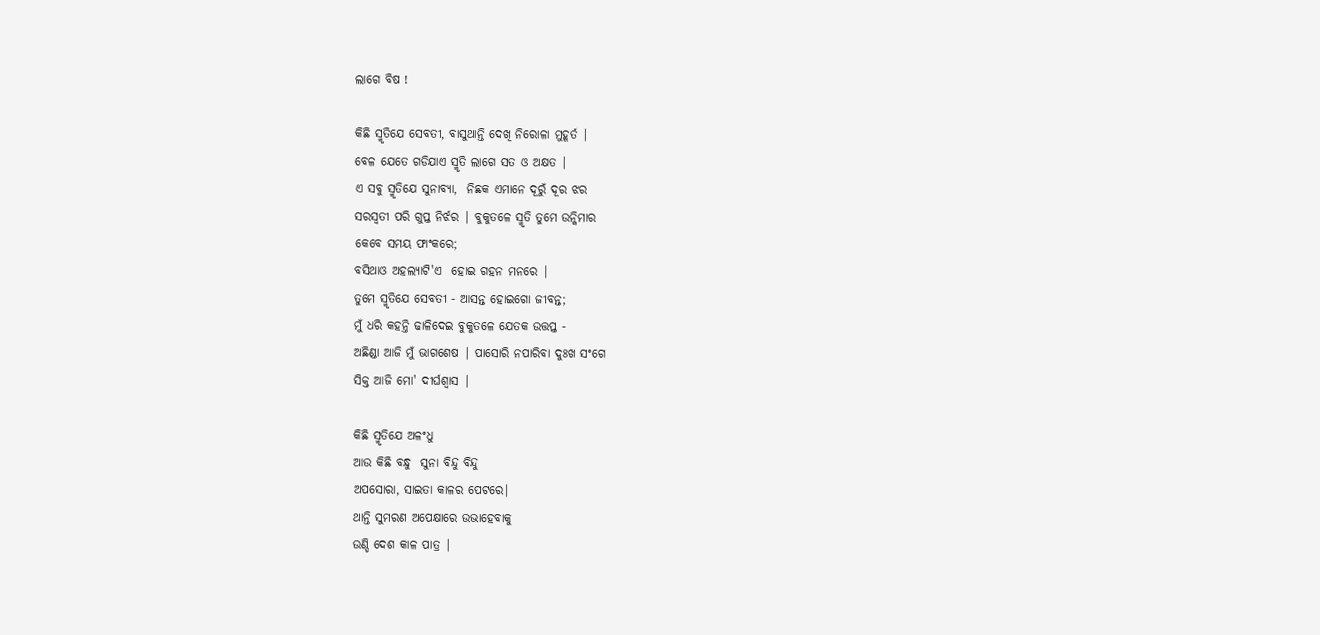ଲାଗେ ବିଷ !

କିଛି ସ୍ମୃତିଯେ ସେବତୀ, ବାସୁଥାନ୍ତି ଦେଖି ନିରୋଳା ମୁହୂର୍ତ |
ବେଳ ଯେତେ ଗଡିଯାଏ ସ୍ମୃତି ଲାଗେ ସତ ଓ ଅକ୍ଷତ |
ଏ ସବୁ ସ୍ମୃତିଯେ ସୁନାବ୍ୟା,  ନିଛକ ଏମାନେ ଦୂରୁଁ ଦୂର ଝର
ସରସ୍ବତୀ ପରି ଗୁପ୍ତ ନିର୍ଝର | ବୁକୁତଳେ ସ୍ମୃତି ତୁମେ ଉନ୍କିମାର
କେବେ ସମୟ ଫାଂକରେ;
ବସିଥାଓ ଅହଲ୍ୟାଟି'ଏ  ହୋଇ ଗହନ ମନରେ |
ତୁମେ ସ୍ମୃତିଯେ ସେବତୀ - ଆସନ୍ତ ହୋଇଗୋ ଜୀବନ୍ତ;
ମୁଁ ଧରି କହନ୍ତି ଢାଳିଦେଇ ବୁକୁତଳେ ଯେତକ ଉତ୍ତପ୍ତ -
ଅଛିଣ୍ଡା ଆଜି ମୁଁ ଭାଗଶେଷ | ପାସୋରି ନପାରିବା ଦୁଃଖ ସଂଗେ
ସିକ୍ତ ଆଜି ମୋ' ଦୀର୍ଘଶ୍ବାସ |

କିଛି ସ୍ମୃତିଯେ ଅଳଂଧୁ
ଆଉ କିଛି ବନ୍ଧୁ  ସୁନା ବିନ୍ଦୁ ବିନ୍ଦୁ
ଅପସୋରା, ସାଇତା କାଳର ପେଟରେ|
ଥାନ୍ତି ସୁମରଣ ଅପେକ୍ଷାରେ ଉଭାହେବାକୁ
ଉଣ୍ଡି ଦେଶ କାଳ ପାତ୍ର |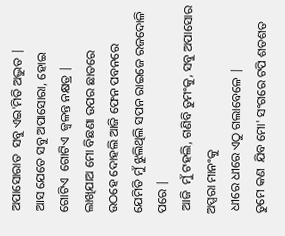ଅପାସୋରାତ  ସବୁ ଏଇ'ମିତି ଅଦ୍ଭୁତ |
ଆସ ଯେତେ ସବୁ ଅପାସୋରା, ହୋଇ
ଗୋଟିଏ  ଗୋଟିଏ  ଜ୍ବଳନ୍ତ ନକ୍ଷତ୍ର |
ଲାଖିଯାଅ ମୋ ବିଛଣା ଉପର ଛାତରେ
ଉଠହେ ଦୋହଲି ଆଜି ଫେନ ପବନରେ
ଯେମିତି ମୁଁ ଝୁଲିଥିଲି ସପନ ରାଇଜେ ରଜଦୋଳି ପରେ |
 ଆଜି  ମୁଁ ଟହଲି, ଗଣିବି ତୁମଂକୁ, ସବୁ ଅପାସୋର ଅପ୍ସରା ମାନଂକୁ
 ଧୀରେ ଧୀରେ ଏଠୁ ଗଲାବେଳେ |
ତୁମେ କଣ  ଯିବ ମୋ' ସଂଗରେ ଟପି ଶତଶତ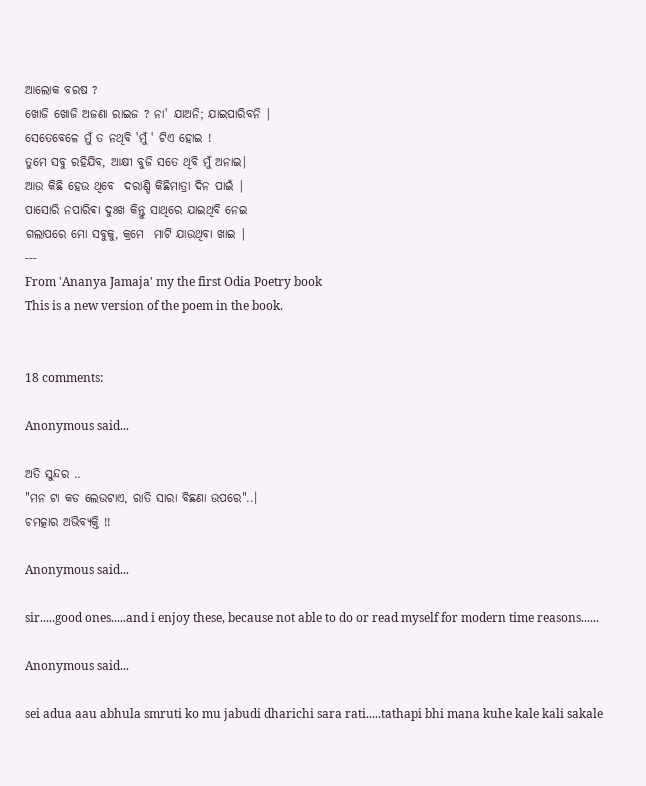ଆଲୋକ ବରଷ ?
ଖୋଜି ଖୋଜି ଅଜଣା ରାଇଜ ? ନା' ଯାଅନି; ଯାଇପାରିବନି |
ସେତେବେଳେ ମୁଁ ତ ନଥିବି 'ମୁଁ ' ଟିଏ ହୋଇ !
ତୁମେ ସବୁ ରହିଯିବ, ଆକ୍ଷୀ ବୁଜି ସତେ ଥିବି ମୁଁ ଅନାଇ|
ଆଉ କିଛି ହେଉ ଥିବେ  ଦରାଣ୍ଡି କିଛିମାତ୍ରା ଦିନ ପାଇଁ |
ପାସୋରି ନପାରିଵା ଦୁଃଖ କିନ୍ତୁ ସାଥିରେ ଯାଇଥିବି ନେଇ
ଗଲାପରେ ମୋ ସବୁକୁ, କ୍ରମେ  ମାଟି ଯାଉଥିବା ଖାଇ |
---
From 'Ananya Jamaja' my the first Odia Poetry book
This is a new version of the poem in the book.


18 comments:

Anonymous said...

ଅତି ସୁନ୍ଦର ..
"ମନ ଟା କଡ ଲେଉଟାଏ, ରାତି ସାରା ବିଛଣା ଉପରେ"..।
ଚମତ୍କାର ଅଭିବ୍ୟକ୍ତି !!

Anonymous said...

sir.....good ones.....and i enjoy these, because not able to do or read myself for modern time reasons......

Anonymous said...

sei adua aau abhula smruti ko mu jabudi dharichi sara rati.....tathapi bhi mana kuhe kale kali sakale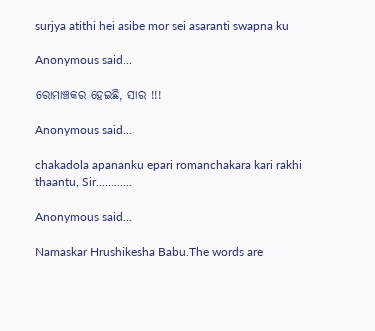surjya atithi hei asibe mor sei asaranti swapna ku

Anonymous said...

ରୋମାଞ୍ଚକର ହେଇଛି, ସାର !!!

Anonymous said...

chakadola apananku epari romanchakara kari rakhi thaantu, Sir............

Anonymous said...

Namaskar Hrushikesha Babu.The words are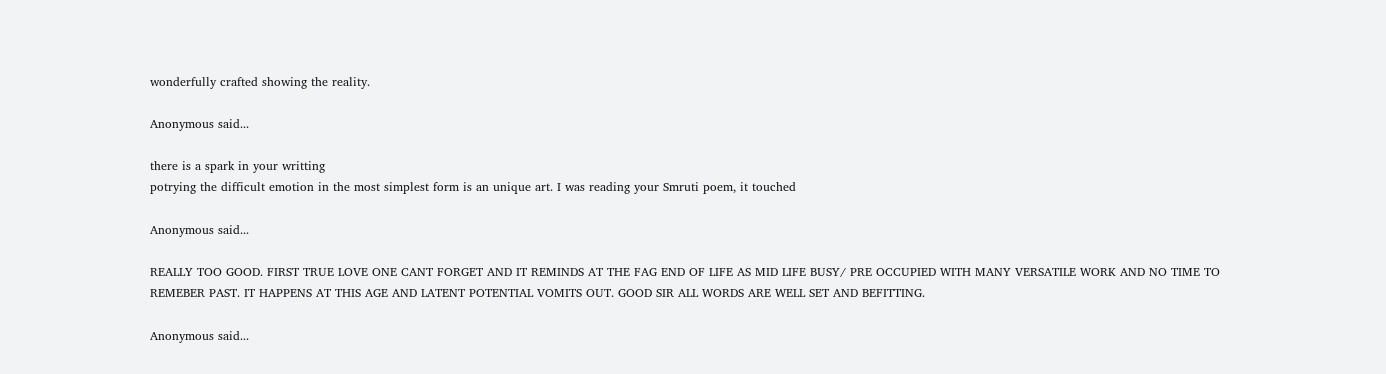wonderfully crafted showing the reality.

Anonymous said...

there is a spark in your writting
potrying the difficult emotion in the most simplest form is an unique art. I was reading your Smruti poem, it touched

Anonymous said...

REALLY TOO GOOD. FIRST TRUE LOVE ONE CANT FORGET AND IT REMINDS AT THE FAG END OF LIFE AS MID LIFE BUSY/ PRE OCCUPIED WITH MANY VERSATILE WORK AND NO TIME TO REMEBER PAST. IT HAPPENS AT THIS AGE AND LATENT POTENTIAL VOMITS OUT. GOOD SIR ALL WORDS ARE WELL SET AND BEFITTING.

Anonymous said...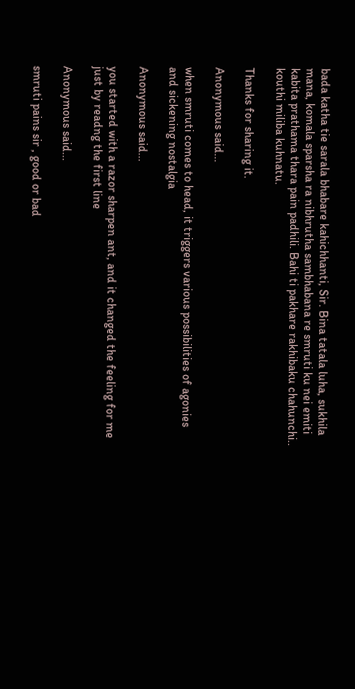bada katha tie sarala bhabare kahichhanti, Sir. Bina tatala luha, sukhila mana, komala sparsha ra nibhrutha sambhabana re smruti ku nei emiti kabita prathama thara pain padhili. Bahi ti pakhare rakhibaku chahunchi.. kouthi miliba kuhnatu.

Thanks for sharing it.

Anonymous said...

when smruti comes to head, it triggers various possibilities of agonies and sickening nostalgia

Anonymous said...

you started with a razor sharpen ant, and it changed the feeling for me
just by readng the first line

Anonymous said...

smruti pains sir , good or bad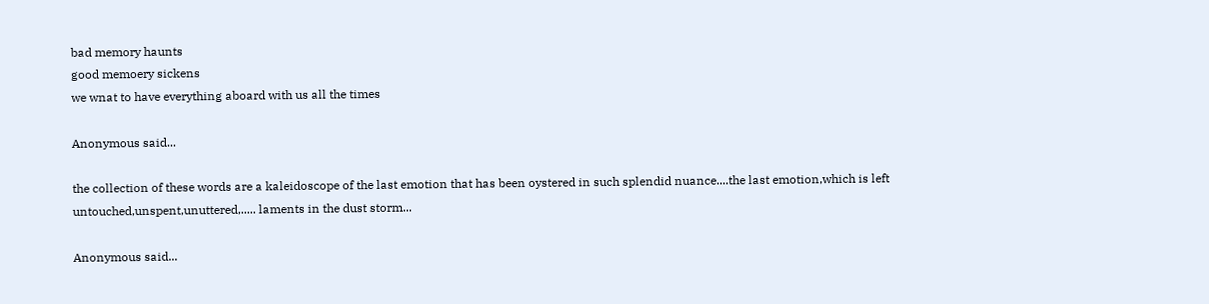bad memory haunts
good memoery sickens
we wnat to have everything aboard with us all the times

Anonymous said...

the collection of these words are a kaleidoscope of the last emotion that has been oystered in such splendid nuance....the last emotion,which is left untouched,unspent,unuttered,..... laments in the dust storm...

Anonymous said...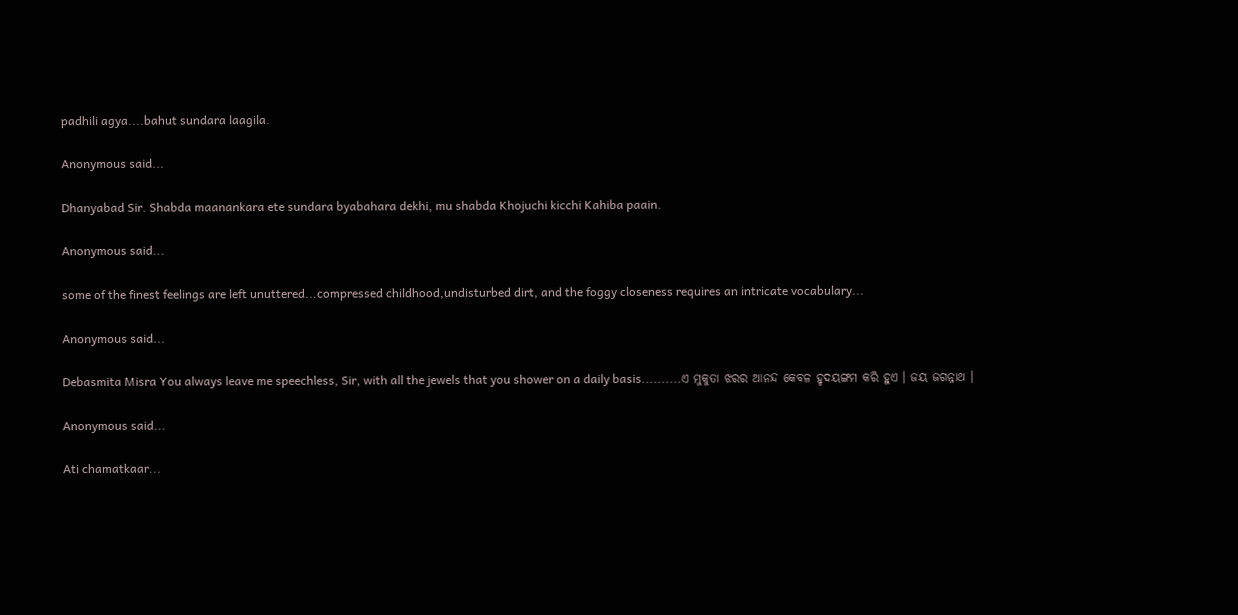padhili agya....bahut sundara laagila.

Anonymous said...

Dhanyabad Sir. Shabda maanankara ete sundara byabahara dekhi, mu shabda Khojuchi kicchi Kahiba paain.

Anonymous said...

some of the finest feelings are left unuttered...compressed childhood,undisturbed dirt, and the foggy closeness requires an intricate vocabulary...

Anonymous said...

Debasmita Misra You always leave me speechless, Sir, with all the jewels that you shower on a daily basis..........ଏ ମୁକୁତା ଝରର ଆନନ୍ଦ କେବଳ ହୃଦୟଙ୍ଗମ କରି ହୁଏ । ଜୟ ଜଗନ୍ନାଥ ।

Anonymous said...

Ati chamatkaar...